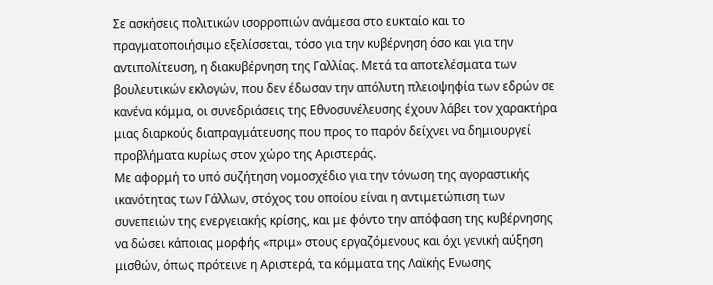Σε ασκήσεις πολιτικών ισορροπιών ανάμεσα στο ευκταίο και το πραγματοποιήσιμο εξελίσσεται, τόσο για την κυβέρνηση όσο και για την αντιπολίτευση, η διακυβέρνηση της Γαλλίας. Μετά τα αποτελέσματα των βουλευτικών εκλογών, που δεν έδωσαν την απόλυτη πλειοψηφία των εδρών σε κανένα κόμμα, οι συνεδριάσεις της Εθνοσυνέλευσης έχουν λάβει τον χαρακτήρα μιας διαρκούς διαπραγμάτευσης που προς το παρόν δείχνει να δημιουργεί προβλήματα κυρίως στον χώρο της Αριστεράς.
Με αφορμή το υπό συζήτηση νομοσχέδιο για την τόνωση της αγοραστικής ικανότητας των Γάλλων, στόχος του οποίου είναι η αντιμετώπιση των συνεπειών της ενεργειακής κρίσης, και με φόντο την απόφαση της κυβέρνησης να δώσει κάποιας μορφής «πριμ» στους εργαζόμενους και όχι γενική αύξηση μισθών, όπως πρότεινε η Αριστερά, τα κόμματα της Λαϊκής Ενωσης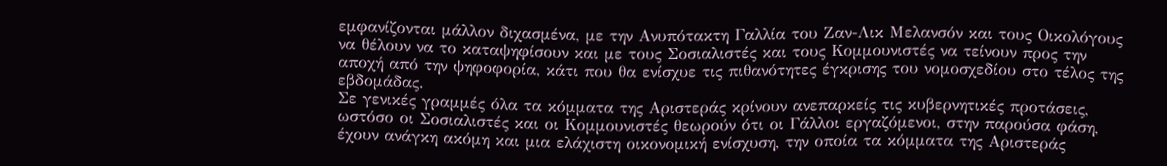εμφανίζονται μάλλον διχασμένα, με την Ανυπότακτη Γαλλία του Ζαν-Λικ Μελανσόν και τους Οικολόγους να θέλουν να το καταψηφίσουν και με τους Σοσιαλιστές και τους Κομμουνιστές να τείνουν προς την αποχή από την ψηφοφορία, κάτι που θα ενίσχυε τις πιθανότητες έγκρισης του νομοσχεδίου στο τέλος της εβδομάδας.
Σε γενικές γραμμές όλα τα κόμματα της Αριστεράς κρίνουν ανεπαρκείς τις κυβερνητικές προτάσεις, ωστόσο οι Σοσιαλιστές και οι Κομμουνιστές θεωρούν ότι οι Γάλλοι εργαζόμενοι, στην παρούσα φάση, έχουν ανάγκη ακόμη και μια ελάχιστη οικονομική ενίσχυση, την οποία τα κόμματα της Αριστεράς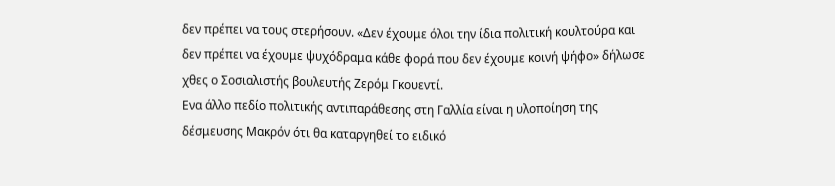δεν πρέπει να τους στερήσουν. «Δεν έχουμε όλοι την ίδια πολιτική κουλτούρα και δεν πρέπει να έχουμε ψυχόδραμα κάθε φορά που δεν έχουμε κοινή ψήφο» δήλωσε χθες ο Σοσιαλιστής βουλευτής Ζερόμ Γκουεντί.
Ενα άλλο πεδίο πολιτικής αντιπαράθεσης στη Γαλλία είναι η υλοποίηση της δέσμευσης Μακρόν ότι θα καταργηθεί το ειδικό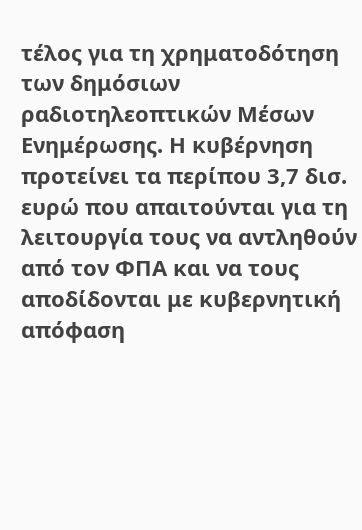τέλος για τη χρηματοδότηση των δημόσιων ραδιοτηλεοπτικών Μέσων Ενημέρωσης. Η κυβέρνηση προτείνει τα περίπου 3,7 δισ. ευρώ που απαιτούνται για τη λειτουργία τους να αντληθούν από τον ΦΠΑ και να τους αποδίδονται με κυβερνητική απόφαση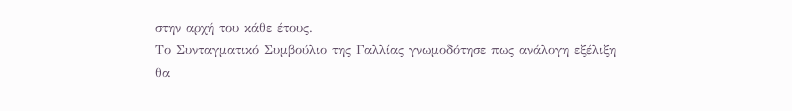στην αρχή του κάθε έτους.
Το Συνταγματικό Συμβούλιο της Γαλλίας γνωμοδότησε πως ανάλογη εξέλιξη θα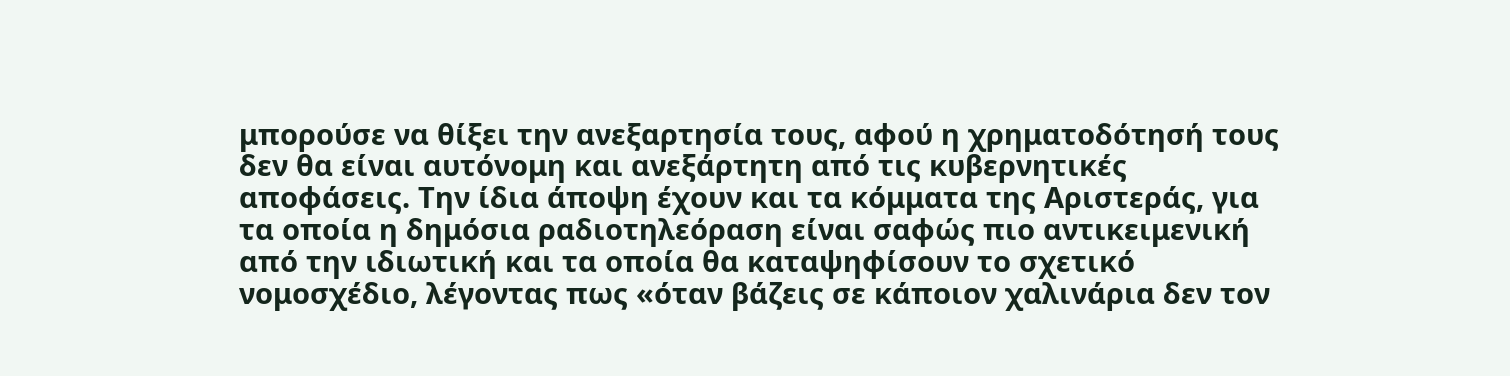μπορούσε να θίξει την ανεξαρτησία τους, αφού η χρηματοδότησή τους δεν θα είναι αυτόνομη και ανεξάρτητη από τις κυβερνητικές αποφάσεις. Την ίδια άποψη έχουν και τα κόμματα της Αριστεράς, για τα οποία η δημόσια ραδιοτηλεόραση είναι σαφώς πιο αντικειμενική από την ιδιωτική και τα οποία θα καταψηφίσουν το σχετικό νομοσχέδιο, λέγοντας πως «όταν βάζεις σε κάποιον χαλινάρια δεν τον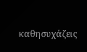καθησυχάζεις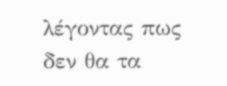λέγοντας πως δεν θα τα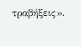τραβήξεις».